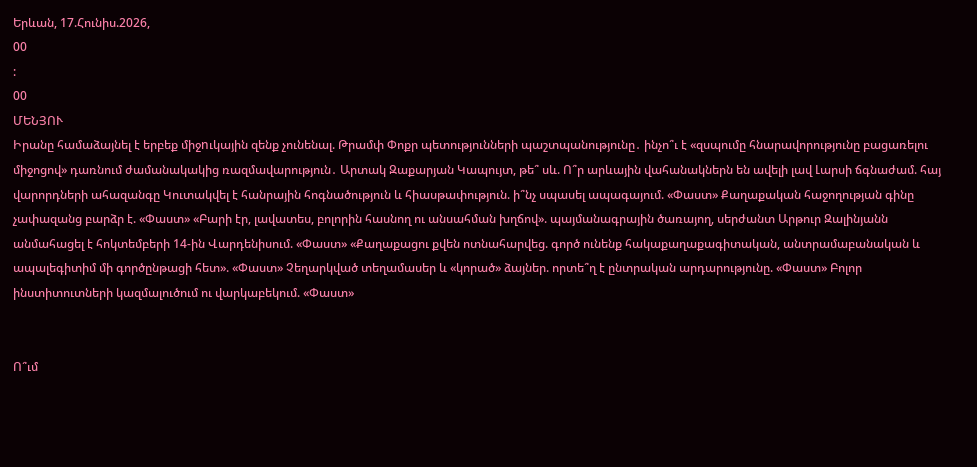Երևան, 17.Հունիս.2026,
00
:
00
ՄԵՆՅՈՒ
Իրանը համաձայնել է երբեք միջnւկային զենք չունենալ. Թրամփ Փոքր պետությունների պաշտպանությունը․ ինչո՞ւ է «զսպումը հնարավորությունը բացառելու միջոցով» դառնում ժամանակակից ռազմավարություն․ Արտակ Զաքարյան Կապույտ, թե՞ սև. Ո՞ր արևային վահանակներն են ավելի լավ Լարսի ճգնաժամ. հայ վարորդների ահազանգը Կուտակվել է հանրային հոգնածություն և հիասթափություն. ի՞նչ սպասել ապագայում. «Փաստ» Քաղաքական հաջողության գինը չափազանց բարձր է. «Փաստ» «Բարի էր, լավատես, բոլորին հասնող ու անսահման խղճով». պայմանագրային ծառայող, սերժանտ Արթուր Զալինյանն անմահացել է հոկտեմբերի 14-ին Վարդենիսում. «Փաստ» «Քաղաքացու քվեն ոտնահարվեց. գործ ունենք հակաքաղաքագիտական, անտրամաբանական և ապալեգիտիմ մի գործընթացի հետ». «Փաստ» Չեղարկված տեղամասեր և «կորած» ձայներ. որտե՞ղ է ընտրական արդարությունը. «Փաստ» Բոլոր ինստիտուտների կազմալուծում ու վարկաբեկում. «Փաստ»


Ո՞ւմ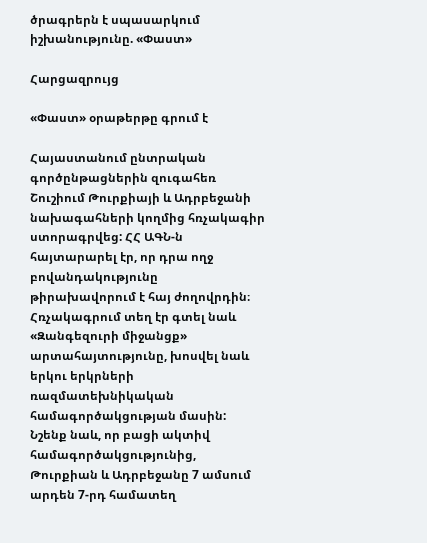ծրագրերն է սպասարկում իշխանությունը. «Փաստ»

Հարցազրույց

«Փաստ» օրաթերթը գրում է

Հայաստանում ընտրական գործընթացներին զուգահեռ Շուշիում Թուրքիայի և Ադրբեջանի նախագահների կողմից հռչակագիր ստորագրվեց: ՀՀ ԱԳՆ-ն հայտարարել էր, որ դրա ողջ բովանդակությունը թիրախավորում է հայ ժողովրդին։ Հռչակագրում տեղ էր գտել նաև «Զանգեզուրի միջանցք» արտահայտությունը, խոսվել նաև երկու երկրների ռազմատեխնիկական համագործակցության մասին: Նշենք նաև, որ բացի ակտիվ համագործակցությունից, Թուրքիան և Ադրբեջանը 7 ամսում արդեն 7-րդ համատեղ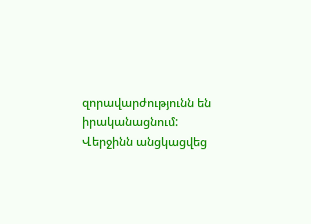զորավարժությունն են իրականացնում: Վերջինն անցկացվեց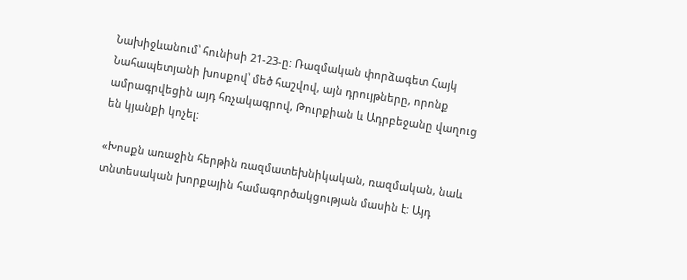Նախիջևանում՝ հունիսի 21-23-ը: Ռազմական փորձագետ Հայկ Նահապետյանի խոսքով՝ մեծ հաշվով, այն դրույթները, որոնք ամրագրվեցին այդ հռչակագրով, Թուրքիան և Ադրբեջանը վաղուց են կյանքի կոչել:

«Խոսքն առաջին հերթին ռազմատեխնիկական, ռազմական, նաև տնտեսական խորքային համագործակցության մասին է: Այդ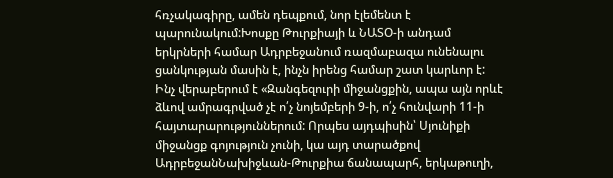հռչակագիրը, ամեն դեպքում, նոր էլեմենտ է պարունակում:Խոսքը Թուրքիայի և ՆԱՏՕ-ի անդամ երկրների համար Ադրբեջանում ռազմաբազա ունենալու ցանկության մասին է, ինչն իրենց համար շատ կարևոր է: Ինչ վերաբերում է «Զանգեզուրի միջանցքին, ապա այն որևէ ձևով ամրագրված չէ ո՛չ նոյեմբերի 9-ի, ո՛չ հունվարի 11-ի հայտարարություններում: Որպես այդպիսին՝ Սյունիքի միջանցք գոյություն չունի, կա այդ տարածքով ԱդրբեջանՆախիջևան-Թուրքիա ճանապարհ, երկաթուղի,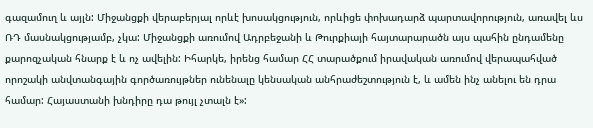գազամուղ և այլն: Միջանցքի վերաբերյալ որևէ խոսակցություն, որևիցե փոխադարձ պարտավորություն, առավել ևս ՌԴ մասնակցությամբ, չկա: Միջանցքի առումով Ադրբեջանի և Թուրքիայի հայտարարածն այս պահին ընդամենը քարոզչական հնարք է և ոչ ավելին: Իհարկե, իրենց համար ՀՀ տարածքում իրավական առումով վերապահված որոշակի անվտանգային գործառույթներ ունենալը կենսական անհրաժեշտություն է, և ամեն ինչ անելու են դրա համար: Հայաստանի խնդիրը դա թույլ չտալն է»: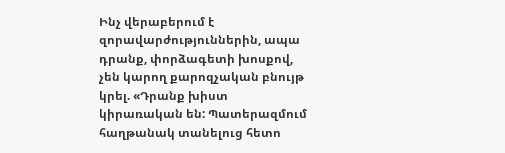Ինչ վերաբերում է զորավարժություններին, ապա դրանք, փորձագետի խոսքով, չեն կարող քարոզչական բնույթ կրել. «Դրանք խիստ կիրառական են: Պատերազմում հաղթանակ տանելուց հետո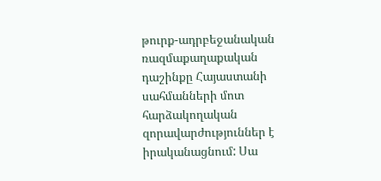թուրք-ադրբեջանական ռազմաքաղաքական դաշինքը Հայաստանի սահմանների մոտ հարձակողական զորավարժություններ է իրականացնում: Սա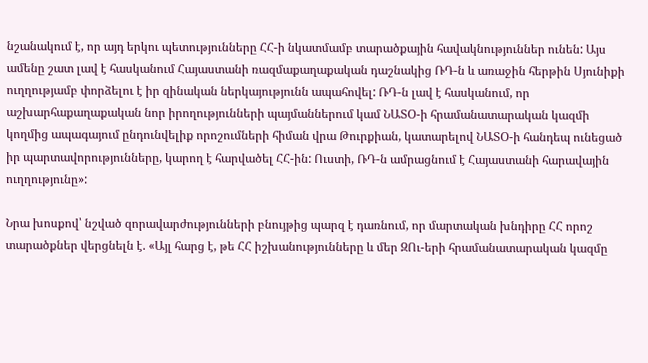նշանակում է, որ այդ երկու պետությունները ՀՀ-ի նկատմամբ տարածքային հավակնություններ ունեն: Այս ամենը շատ լավ է հասկանում Հայաստանի ռազմաքաղաքական դաշնակից ՌԴ-ն և առաջին հերթին Սյունիքի ուղղությամբ փորձելու է իր զինական ներկայությունն ապահովել: ՌԴ-ն լավ է հասկանում, որ աշխարհաքաղաքական նոր իրողությունների պայմաններում կամ ՆԱՏՕ-ի հրամանատարական կազմի կողմից ապագայում ընդունվելիք որոշումների հիման վրա Թուրքիան, կատարելով ՆԱՏՕ-ի հանդեպ ունեցած իր պարտավորությունները, կարող է հարվածել ՀՀ-ին: Ուստի, ՌԴ-ն ամրացնում է Հայաստանի հարավային ուղղությունը»:

Նրա խոսքով՝ նշված զորավարժությունների բնույթից պարզ է դառնում, որ մարտական խնդիրը ՀՀ որոշ տարածքներ վերցնելն է. «Այլ հարց է, թե ՀՀ իշխանությունները և մեր ԶՈւ-երի հրամանատարական կազմը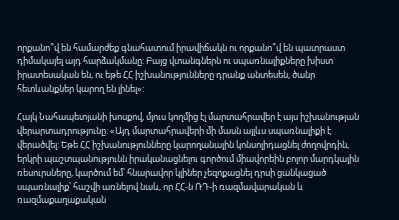որքանո՞վ են համարժեք գնահատում իրավիճակն ու որքանո՞վ են պատրաստ դիմակայել այդ հարձակմանը: Բայց վտանգներն ու սպառնալիքները խիստ իրատեսական են, ու եթե ՀՀ իշխանությունները դրանք անտեսեն, ծանր հետևանքներ կարող են լինել»:

Հայկ Նահապետյանի խոսքով, մյուս կողմից էլ մարտահրավեր է այս իշխանության վերարտադրությունը: «Այդ մարտահրավերի մի մասն այլևս սպառնալիքի է վերածվել: Եթե ՀՀ իշխանությունները կարողանային կոնսոլիդացնել ժողովրդին, երկրի պաշտպանությունն իրականացնելու գործում միավորեին բոլոր մարդկային ռեսուրսները, կարծում եմ՝ հնարավոր կլիներ չեզոքացնել դրսի ցանկացած սպառնալիք՝ հաշվի առնելով նաև, որ ՀՀ-ն ՌԴ-ի ռազմավարական և ռազմաքաղաքական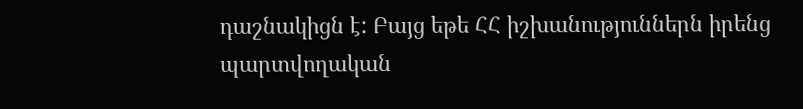դաշնակիցն է: Բայց եթե ՀՀ իշխանություններն իրենց պարտվողական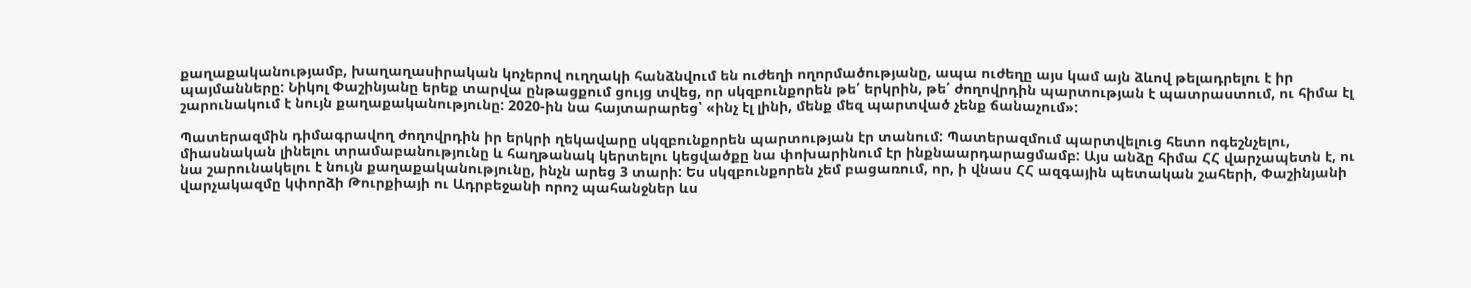քաղաքականությամբ, խաղաղասիրական կոչերով ուղղակի հանձնվում են ուժեղի ողորմածությանը, ապա ուժեղը այս կամ այն ձևով թելադրելու է իր պայմանները: Նիկոլ Փաշինյանը երեք տարվա ընթացքում ցույց տվեց, որ սկզբունքորեն թե՛ երկրին, թե՛ ժողովրդին պարտության է պատրաստում, ու հիմա էլ շարունակում է նույն քաղաքականությունը: 2020-ին նա հայտարարեց՝ «ինչ էլ լինի, մենք մեզ պարտված չենք ճանաչում»:

Պատերազմին դիմագրավող ժողովրդին իր երկրի ղեկավարը սկզբունքորեն պարտության էր տանում: Պատերազմում պարտվելուց հետո ոգեշնչելու, միասնական լինելու տրամաբանությունը և հաղթանակ կերտելու կեցվածքը նա փոխարինում էր ինքնաարդարացմամբ: Այս անձը հիմա ՀՀ վարչապետն է, ու նա շարունակելու է նույն քաղաքականությունը, ինչն արեց 3 տարի: Ես սկզբունքորեն չեմ բացառում, որ, ի վնաս ՀՀ ազգային պետական շահերի, Փաշինյանի վարչակազմը կփորձի Թուրքիայի ու Ադրբեջանի որոշ պահանջներ ևս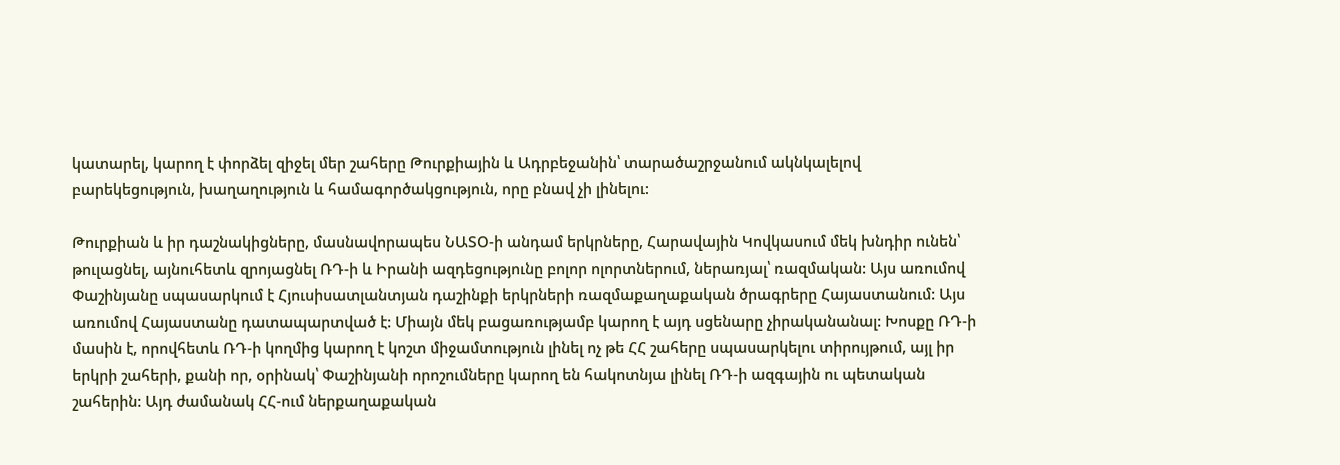կատարել, կարող է փորձել զիջել մեր շահերը Թուրքիային և Ադրբեջանին՝ տարածաշրջանում ակնկալելով բարեկեցություն, խաղաղություն և համագործակցություն, որը բնավ չի լինելու:

Թուրքիան և իր դաշնակիցները, մասնավորապես ՆԱՏՕ-ի անդամ երկրները, Հարավային Կովկասում մեկ խնդիր ունեն՝ թուլացնել, այնուհետև զրոյացնել ՌԴ-ի և Իրանի ազդեցությունը բոլոր ոլորտներում, ներառյալ՝ ռազմական: Այս առումով Փաշինյանը սպասարկում է Հյուսիսատլանտյան դաշինքի երկրների ռազմաքաղաքական ծրագրերը Հայաստանում: Այս առումով Հայաստանը դատապարտված է: Միայն մեկ բացառությամբ կարող է այդ սցենարը չիրականանալ: Խոսքը ՌԴ-ի մասին է, որովհետև ՌԴ-ի կողմից կարող է կոշտ միջամտություն լինել ոչ թե ՀՀ շահերը սպասարկելու տիրույթում, այլ իր երկրի շահերի, քանի որ, օրինակ՝ Փաշինյանի որոշումները կարող են հակոտնյա լինել ՌԴ-ի ազգային ու պետական շահերին: Այդ ժամանակ ՀՀ-ում ներքաղաքական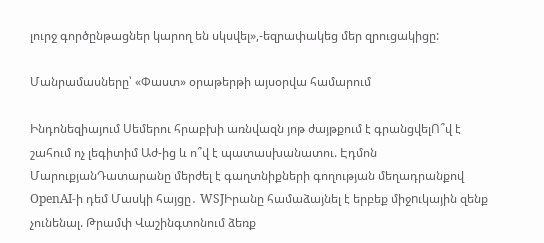լուրջ գործընթացներ կարող են սկսվել»,-եզրափակեց մեր զրուցակիցը:

Մանրամասները՝ «Փաստ» օրաթերթի այսօրվա համարում

Ինդոնեզիայում Սեմերու հրաբխի առնվազն յոթ ժայթքում է գրանցվելՈ՞վ է շահում ոչ լեգիտիմ Աժ-ից և ո՞վ է պատասխանատու. Էդմոն ՄարուքյանԴատարանը մերժել է գաղտնիքների գողության մեղադրանքով OpenAI-ի դեմ Մասկի հայցը․ WSJԻրանը համաձայնել է երբեք միջnւկային զենք չունենալ. Թրամփ Վաշինգտոնում ձեռք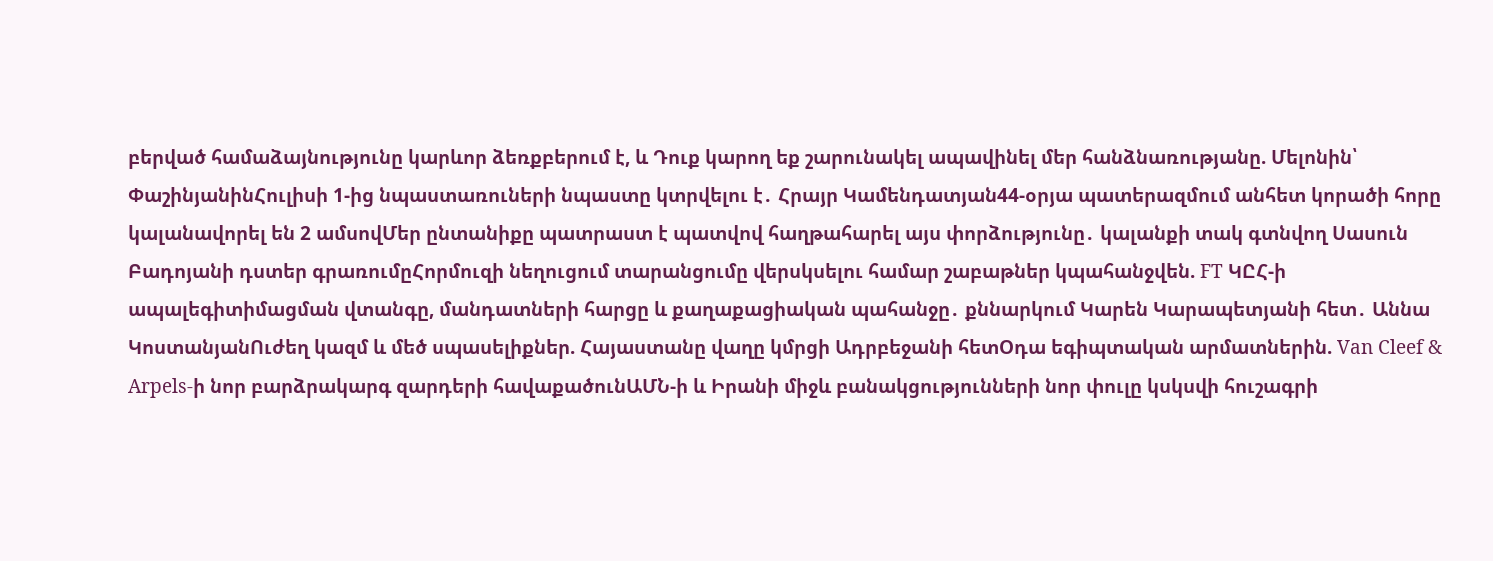բերված համաձայնությունը կարևոր ձեռքբերում է, և Դուք կարող եք շարունակել ապավինել մեր հանձնառությանը. Մելոնին՝ ՓաշինյանինՀուլիսի 1-ից նպաստառուների նպաստը կտրվելու է․ Հրայր Կամենդատյան44-օրյա պատերազմում անհետ կորածի հորը կալանավորել են 2 ամսովՄեր ընտանիքը պատրաստ է պատվով հաղթահարել այս փորձությունը․ կալանքի տակ գտնվող Սասուն Բադոյանի դստեր գրառումըՀորմուզի նեղուցում տարանցումը վերսկսելու համար շաբաթներ կպահանջվեն. FT ԿԸՀ-ի ապալեգիտիմացման վտանգը, մանդատների հարցը և քաղաքացիական պահանջը․ քննարկում Կարեն Կարապետյանի հետ․ Աննա ԿոստանյանՈւժեղ կազմ և մեծ սպասելիքներ. Հայաստանը վաղը կմրցի Ադրբեջանի հետՕդա եգիպտական արմատներին. Van Cleef & Arpels-ի նոր բարձրակարգ զարդերի հավաքածունԱՄՆ-ի և Իրանի միջև բանակցությունների նոր փուլը կսկսվի հուշագրի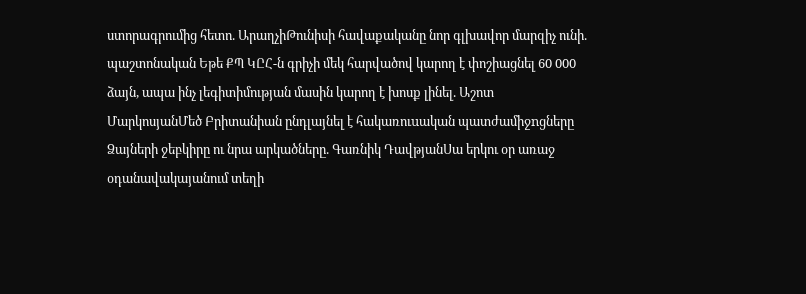ստորագրումից հետո. ԱրաղչիԹունիսի հավաքականը նոր գլխավոր մարզիչ ունի. պաշտոնական Եթե ՔՊ ԿԸՀ-ն գրիչի մեկ հարվածով կարող է փոշիացնել 60 000 ձայն, ապա ինչ լեգիտիմության մասին կարող է խոսք լինել. Աշոտ ՄարկոսյանՄեծ Բրիտանիան ընդլայնել է հակառուuական պատժամիջnցները Ձայների ջեբկիրը ու նրա արկածները. Գառնիկ ԴավթյանՍա երկու օր առաջ օդանավակայանում տեղի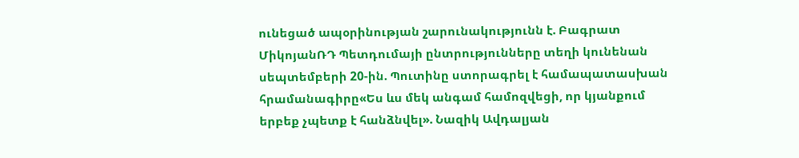ունեցած ապօրինության շարունակությունն է. Բագրատ ՄիկոյանՌԴ Պետդումայի ընտրությունները տեղի կունենան սեպտեմբերի 20-ին. Պուտինը ստորագրել է համապատասխան հրամանագիրը«Ես ևս մեկ անգամ համոզվեցի, որ կյանքում երբեք չպետք է հանձնվել». Նազիկ Ավդալյան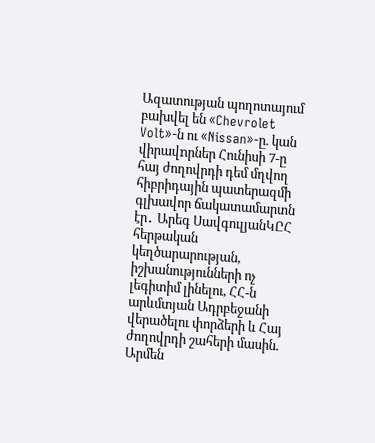Ազատության պողոտայում բախվել են «Chevrolet Volt»-ն ու «Nissan»-ը. կան վիրավnրներ Հունիսի 7-ը հայ ժողովրդի դեմ մղվող հիբրիդային պատերազմի գլխավոր ճակատամարտն էր․ Արեգ ՍավգուլյանԿԸՀ հերթական կեղծարարության, իշխանությունների ոչ լեգիտիմ լինելու, ՀՀ-ն արևմտյան Ադրբեջանի վերածելու փորձերի և Հայ ժողովրդի շահերի մասին. Արմեն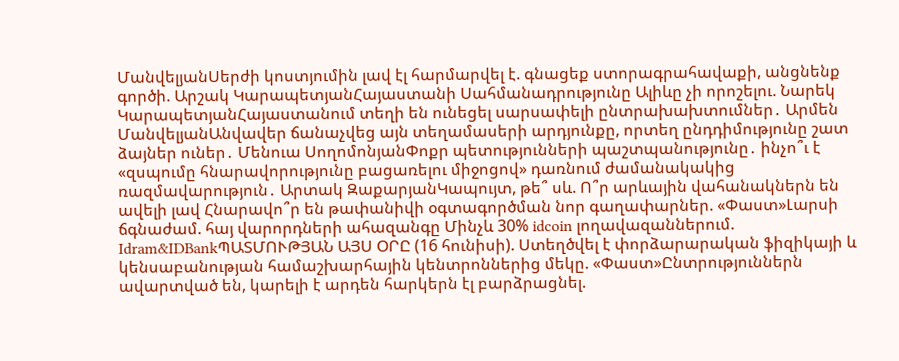ՄանվելյանՍերժի կոստյումին լավ էլ հարմարվել է. գնացեք ստորագրահավաքի, անցնենք գործի. Արշակ ԿարապետյանՀայաստանի Սահմանադրությունը Ալիևը չի որոշելու. Նարեկ ԿարապետյանՀայաստանում տեղի են ունեցել սարսափելի ընտրախախտումներ․ Արմեն ՄանվելյանԱնվավեր ճանաչվեց այն տեղամասերի արդյունքը, որտեղ ընդդիմությունը շատ ձայներ ուներ․ Մենուա ՍողոմոնյանՓոքր պետությունների պաշտպանությունը․ ինչո՞ւ է «զսպումը հնարավորությունը բացառելու միջոցով» դառնում ժամանակակից ռազմավարություն․ Արտակ ԶաքարյանԿապույտ, թե՞ սև. Ո՞ր արևային վահանակներն են ավելի լավ Հնարավո՞ր են թափանիվի օգտագործման նոր գաղափարներ. «Փաստ»Լարսի ճգնաժամ. հայ վարորդների ահազանգը Մինչև 30% idcoin լողավազաններում. Idram&IDBankՊԱՏՄՈՒԹՅԱՆ ԱՅՍ ՕՐԸ (16 հունիսի). Ստեղծվել է փորձարարական ֆիզիկայի և կենսաբանության համաշխարհային կենտրոններից մեկը. «Փաստ»Ընտրություններն ավարտված են, կարելի է արդեն հարկերն էլ բարձրացնել.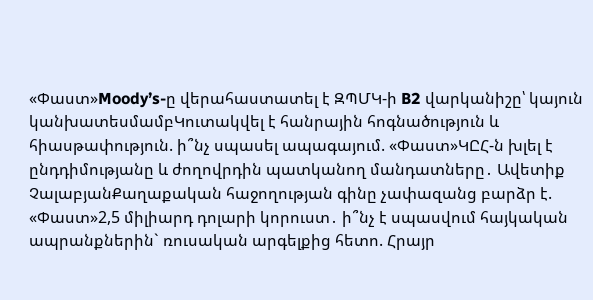«Փաստ»Moody’s-ը վերահաստատել է ԶՊՄԿ-ի B2 վարկանիշը՝ կայուն կանխատեսմամբԿուտակվել է հանրային հոգնածություն և հիասթափություն. ի՞նչ սպասել ապագայում. «Փաստ»ԿԸՀ-ն խլել է ընդդիմությանը և ժողովրդին պատկանող մանդատները․ Ավետիք ՉալաբյանՔաղաքական հաջողության գինը չափազանց բարձր է. «Փաստ»2,5 միլիարդ դոլարի կորուստ․ ի՞նչ է սպասվում հայկական ապրանքներին` ռուսական արգելքից հետո. Հրայր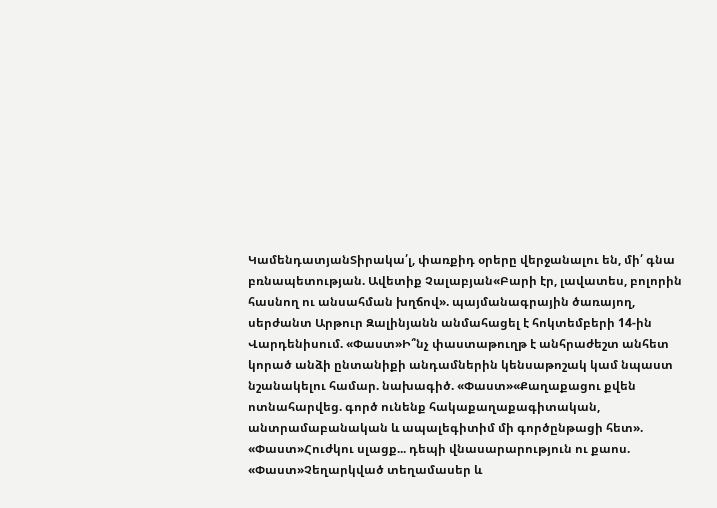ԿամենդատյանՏիրակա՛լ, փառքիդ օրերը վերջանալու են, մի՛ գնա բռնապետության. Ավետիք Չալաբյան«Բարի էր, լավատես, բոլորին հասնող ու անսահման խղճով». պայմանագրային ծառայող, սերժանտ Արթուր Զալինյանն անմահացել է հոկտեմբերի 14-ին Վարդենիսում. «Փաստ»Ի՞նչ փաստաթուղթ է անհրաժեշտ անհետ կորած անձի ընտանիքի անդամներին կենսաթոշակ կամ նպաստ նշանակելու համար. նախագիծ. «Փաստ»«Քաղաքացու քվեն ոտնահարվեց. գործ ունենք հակաքաղաքագիտական, անտրամաբանական և ապալեգիտիմ մի գործընթացի հետ». «Փաստ»Հուժկու սլացք... դեպի վնասարարություն ու քաոս. «Փաստ»Չեղարկված տեղամասեր և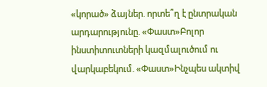«կորած» ձայներ. որտե՞ղ է ընտրական արդարությունը. «Փաստ»Բոլոր ինստիտուտների կազմալուծում ու վարկաբեկում. «Փաստ»Ինչպես ակտիվ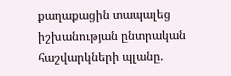քաղաքացին տապալեց իշխանության ընտրական հաշվարկների պլանը.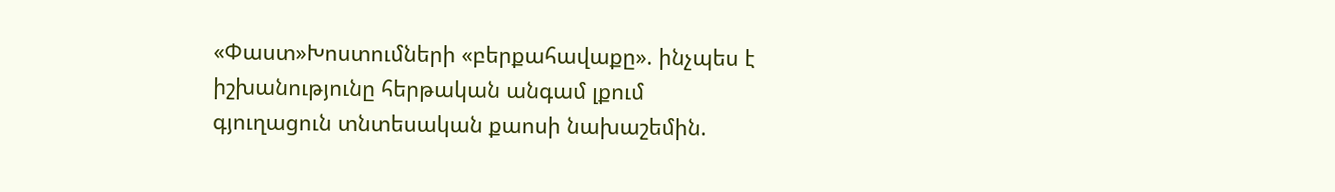«Փաստ»Խոստումների «բերքահավաքը». ինչպես է իշխանությունը հերթական անգամ լքում գյուղացուն տնտեսական քաոսի նախաշեմին.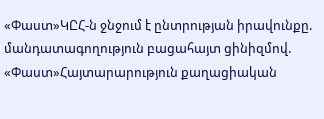«Փաստ»ԿԸՀ-ն ջնջում է ընտրության իրավունքը. մանդատագողություն բացահայտ ցինիզմով. «Փաստ»Հայտարարություն քաղացիական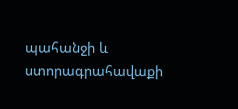պահանջի և ստորագրահավաքի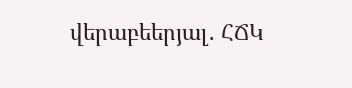վերաբեերյալ․ ՀՃԿ